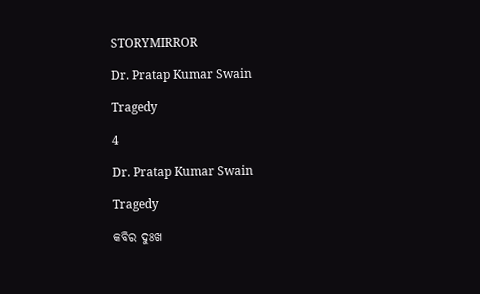STORYMIRROR

Dr. Pratap Kumar Swain

Tragedy

4

Dr. Pratap Kumar Swain

Tragedy

କବିର ଦୁଃଖ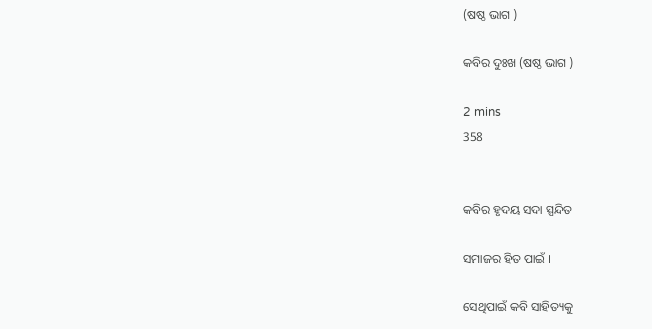(ଷଷ୍ଠ ଭାଗ )

କବିର ଦୁଃଖ (ଷଷ୍ଠ ଭାଗ )

2 mins
358


କବିର ହୃଦୟ ସଦା ସ୍ପନ୍ଦିତ

ସମାଜର ହିତ ପାଇଁ ।

ସେଥିପାଇଁ କବି ସାହିତ୍ୟକୁ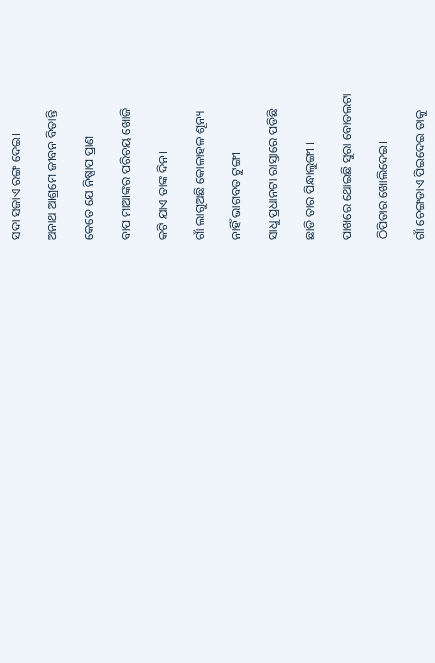ସଦା ସଜାଏ ରଙ୍ଗ ଦେଇ।

ଅନାଥ ଆଶ୍ରମେ ଜୀବନ ବିତାନ୍ତି

କେତେ ଯେ ନିଷ୍ପାପ ପ୍ରାଣ

ବାପ ମାଆଙ୍କର ପରିଚୟ ଖୋଜି

କଟି ଯାଏ ତାଙ୍କ ଦିନ।

ଗାଁ ଲାଗୁଅଛି କୋଳାହଳ ଶୂନ୍ୟ

ନାହିଁ ଭାଗବତ ଟୁଙ୍ଗୀ

ସାଧୁ ପ୍ରଧାନଟା ରାସ୍ତାରେ ପଡିଛି

ଛାଡି ତାର ପିନ୍ଧାଲୁଙ୍ଗୀ ।

ପାଖରେ ଥୋଇଛି ସୁରା ବୋତଲଟା

ଠିପିତାର ଖୋଲିଦେଇ।

ଗାଁ ଚେଙ୍ଗଡାଏ ପିଇଦେଇ ତାକୁ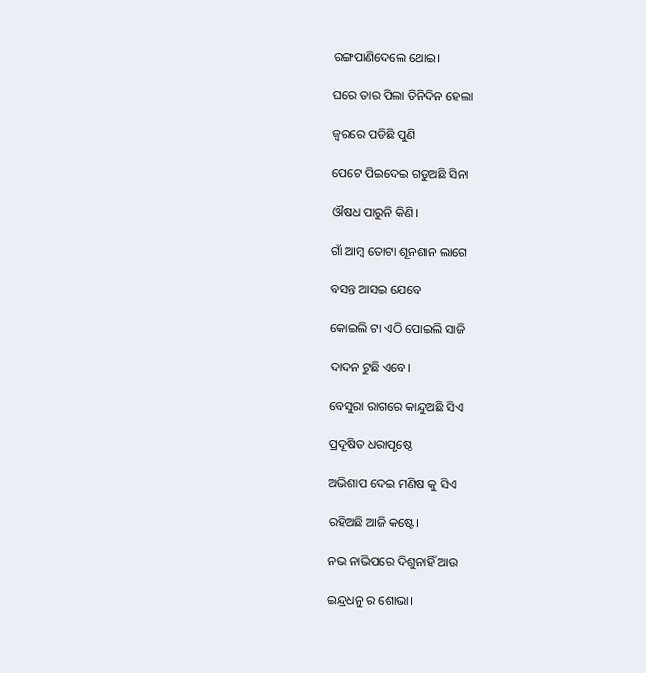ରଙ୍ଗପାଣିଦେଲେ ଥୋଇ।

ଘରେ ତାର ପିଲା ତିନିଦିନ ହେଲା

ଜ୍ବରରେ ପଡିଛି ପୁଣି

ପେଟେ ପିଇଦେଇ ଗଡୁଅଛି ସିନା

ଔଷଧ ପାରୁନି କିଣି।

ଗାଁ ଆମ୍ବ ତୋଟା ଶୂନଶାନ ଲାଗେ

ବସନ୍ତ ଆସଇ ଯେବେ

କୋଇଲି ଟା ଏଠି ପୋଇଲି ସାଜି

ଦାଦନ ଟୁଛି ଏବେ।

ବେସୁରା ରାଗରେ କାନ୍ଦୁଅଛି ସିଏ

ପ୍ରଦୂଷିତ ଧରାପୃଷ୍ଠେ

ଅଭିଶାପ ଦେଇ ମଣିଷ କୁ ସିଏ

ରହିଅଛି ଆଜି କଷ୍ଟେ।

ନଭ ନାଭିପରେ ଦିଶୁନାହିଁ ଆଉ

ଇନ୍ଦ୍ରଧନୁ ର ଶୋଭା।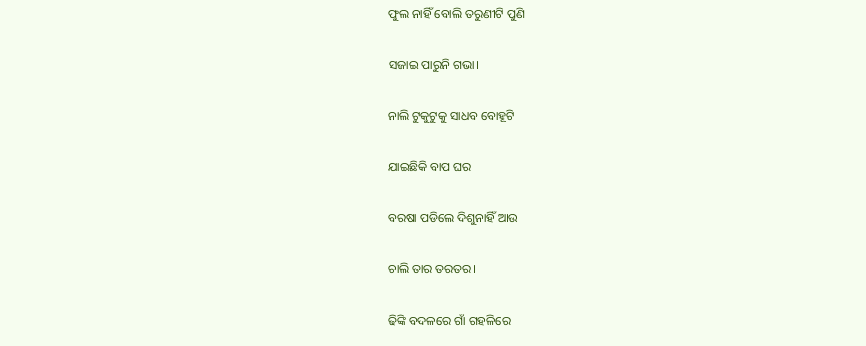ଫୁଲ ନାହିଁ ବୋଲି ତରୁଣୀଟି ପୁଣି

ସଜାଇ ପାରୁନି ଗଭା।

ନାଲି ଟୁକୁଟୁକୁ ସାଧବ ବୋହୂଟି

ଯାଇଛିକି ବାପ ଘର

ବରଷା ପଡିଲେ ଦିଶୁନାହିଁ ଆଉ

ଚାଲି ତାର ତରତର।

ଢିଙ୍କି ବଦଳରେ ଗାଁ ଗହଳିରେ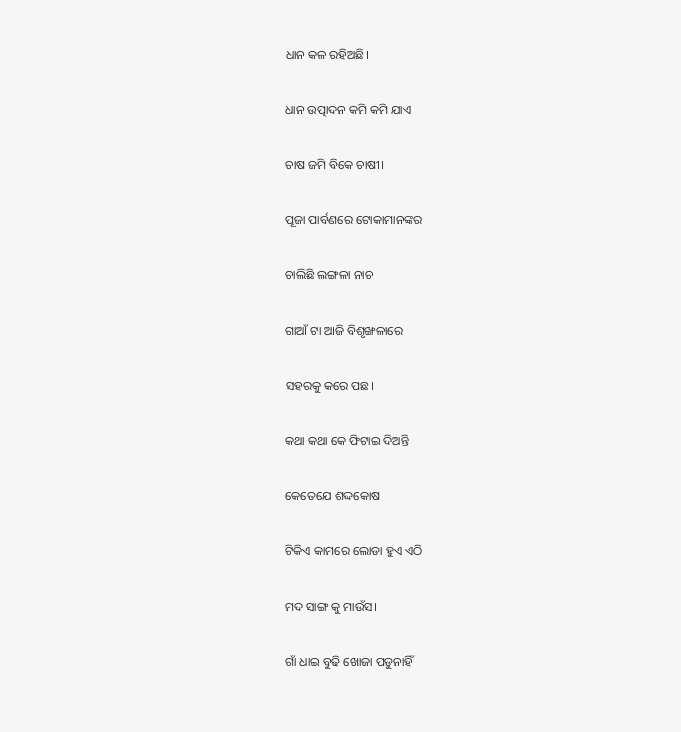ଧାନ କଳ ରହିଅଛି।

ଧାନ ଉତ୍ପାଦନ କମି କମି ଯାଏ

ଚାଷ ଜମି ବିକେ ଚାଷୀ।

ପୂଜା ପାର୍ବଣରେ ଟୋକାମାନଙ୍କର

ଚାଲିଛି ଲଙ୍ଗଳା ନାଚ

ଗାଆଁ ଟା ଆଜି ବିଶୃଙ୍ଖଳାରେ

ସହରକୁ କରେ ପଛ।

କଥା କଥା କେ ଫିଟାଇ ଦିଅନ୍ତି

କେତେଯେ ଶଦ୍ଦକୋଷ

ଟିକିଏ କାମରେ ଲୋଡା ହୁଏ ଏଠି

ମଦ ସାଙ୍ଗ କୁ ମାଉଁସ।

ଗାଁ ଧାଇ ବୁଢି ଖୋଜା ପଡୁନାହିଁ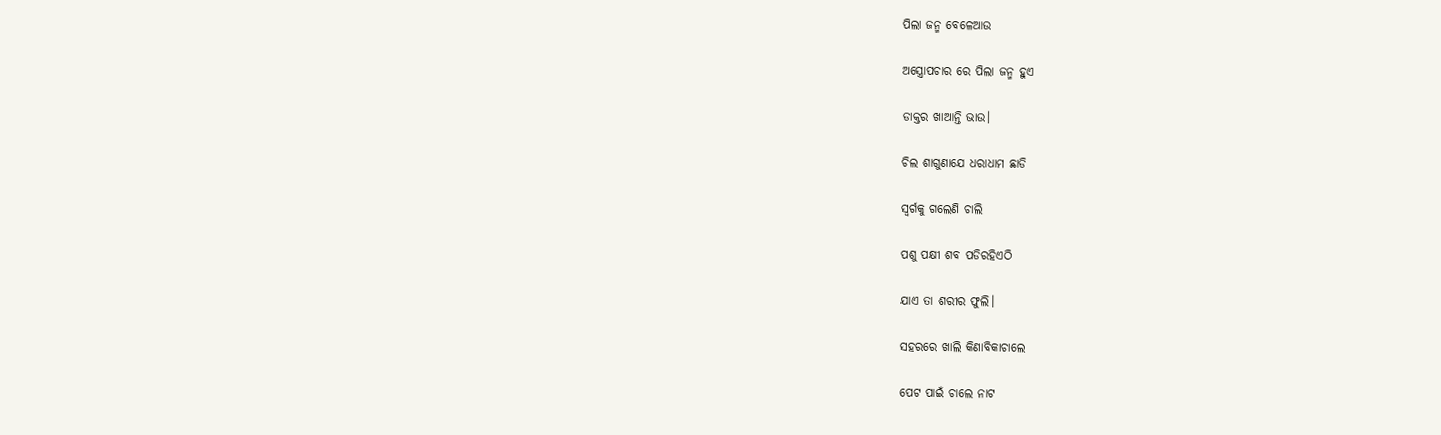ପିଲା ଜନ୍ମ ବେଳେଆଉ

ଅସ୍ତ୍ରୋପଚାର ରେ ପିଲା ଜନ୍ମ ହୁଏ

ଡାକ୍ତର ଖାଆନ୍ତି ଭାଉ।

ଚିଲ ଶାଗୁଣାଯେ ଧରାଧାମ ଛାଡି

ସ୍ବର୍ଗକୁ ଗଲେଣି ଚାଲି

ପଶୁ ପକ୍ଷୀ ଶବ ପଡିରହିଏଠି

ଯାଏ ତା ଶରୀର ଫୁଲି।

ସହରରେ ଖାଲି କିଣାବିକାଚାଲେ

ପେଟ ପାଇଁ ଚାଲେ ନାଟ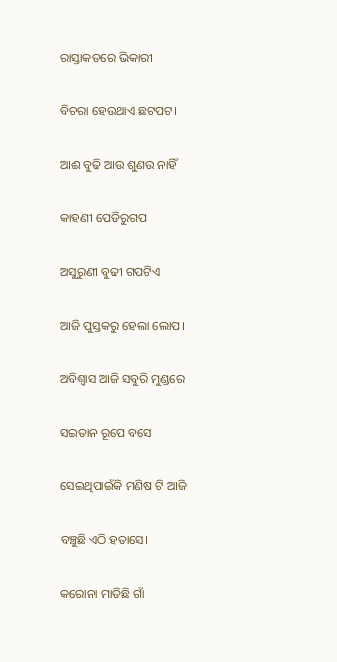ରାସ୍ତାକଡରେ ଭିକାରୀ

ବିଚରା ହେଉଥାଏ ଛଟପଟ।

ଆଈ ବୁଢି ଆଉ ଶୁଣଉ ନାହିଁ

କାହଣୀ ପେଡିରୁଗପ

ଅସୁରୁଣୀ ବୁଢୀ ଗପଟିଏ

ଆଜି ପୁସ୍ତକରୁ ହେଲା ଲୋପ।

ଅବିଶ୍ବାସ ଆଜି ସବୁରି ମୁଣ୍ଡରେ

ସଇତାନ ରୂପେ ବସେ

ସେଇଥିପାଇଁକି ମଣିଷ ଟି ଆଜି

ବଞ୍ଚୁଛି ଏଠି ହତାସେ।

କରୋନା ମାତିଛି ଗାଁ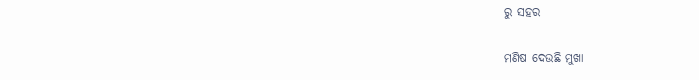ରୁ ସହର

ମଣିଷ ଦେଉଛି ମୁଖା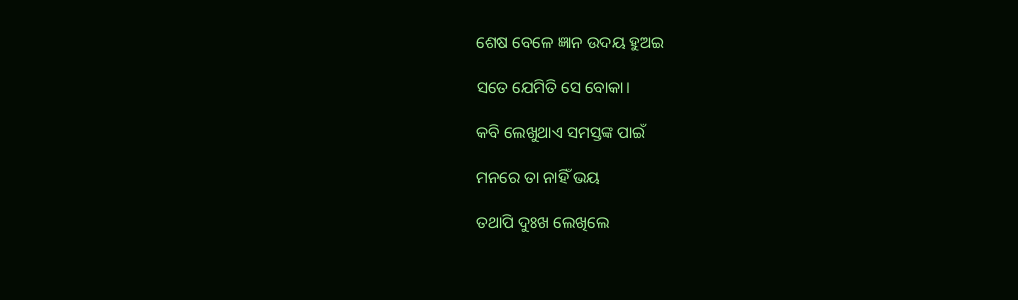ଶେଷ ବେଳେ ଜ୍ଞାନ ଉଦୟ ହୁଅଇ

ସତେ ଯେମିତି ସେ ବୋକା।

କବି ଲେଖୁଥାଏ ସମସ୍ତଙ୍କ ପାଇଁ

ମନରେ ତା ନାହିଁ ଭୟ

ତଥାପି ଦୁଃଖ ଲେଖିଲେ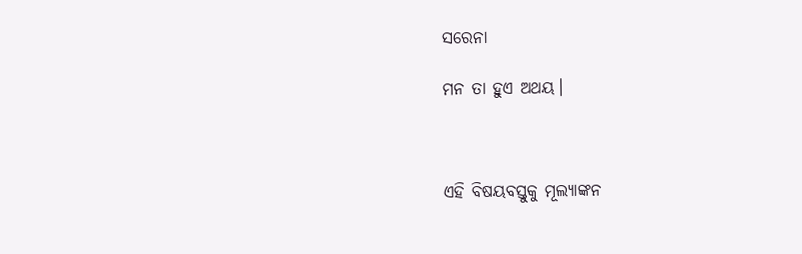ସରେନା

ମନ ତା ହୁଏ ଅଥୟ।



ଏହି ବିଷୟବସ୍ତୁକୁ ମୂଲ୍ୟାଙ୍କନ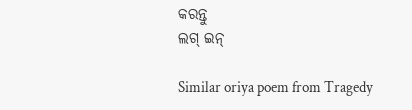କରନ୍ତୁ
ଲଗ୍ ଇନ୍

Similar oriya poem from Tragedy